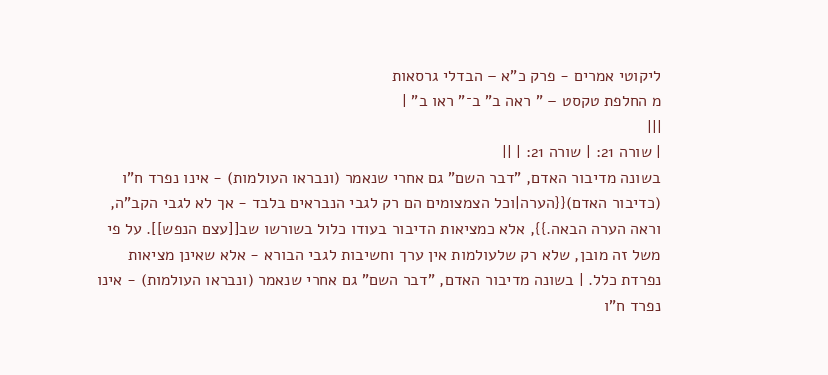ליקוטי אמרים - פרק כ"א – הבדלי גרסאות
מ החלפת טקסט – " ראה ב" ב־" ראו ב" |
|||
| שורה 21: | שורה 21: | ||
בשונה מדיבור האדם, "דבר השם" גם אחרי שנאמר (ונבראו העולמות) - אינו נפרד ח"ו (כדיבור האדם){{הערה|וכל הצמצומים הם רק לגבי הנבראים בלבד - אך לא לגבי הקב"ה, וראה הערה הבאה.}}, אלא כמציאות הדיבור בעודו כלול בשורשו שב[[עצם הנפש]]. על פי משל זה מובן, שלא רק שלעולמות אין ערך וחשיבות לגבי הבורא - אלא שאינן מציאות נפרדת כלל. | בשונה מדיבור האדם, "דבר השם" גם אחרי שנאמר (ונבראו העולמות) - אינו נפרד ח"ו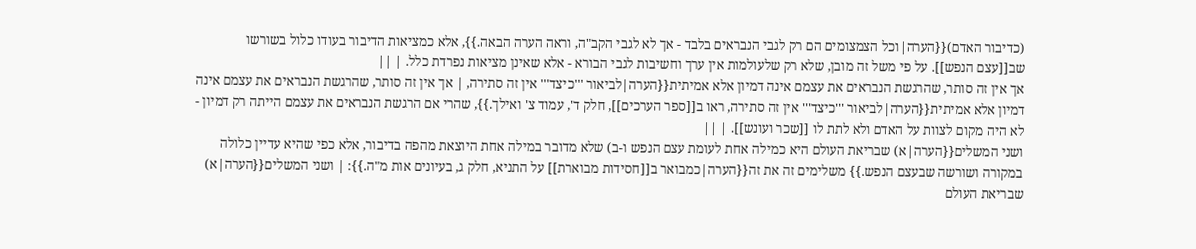(כדיבור האדם){{הערה|וכל הצמצומים הם רק לגבי הנבראים בלבד - אך לא לגבי הקב"ה, וראה הערה הבאה.}}, אלא כמציאות הדיבור בעודו כלול בשורשו שב[[עצם הנפש]]. על פי משל זה מובן, שלא רק שלעולמות אין ערך וחשיבות לגבי הבורא - אלא שאינן מציאות נפרדת כלל. | ||
אך אין זה סותר, שהרגשת הנבראים את עצמם אינה דמיון אלא אמיתית{{הערה|לביאור '''כיצד''' אין זה סתירה, | אך אין זה סותר, שהרגשת הנבראים את עצמם אינה דמיון אלא אמיתית{{הערה|לביאור '''כיצד''' אין זה סתירה, ראו ב[[ספר הערכים]], חלק ד', עמוד צ' ואילך.}}, שהרי אם הרגשת הנבראים את עצמם הייתה רק דמיון - לא היה מקום לצוות על האדם ולא לתת לו [[שכר ועונש]]. | ||
ושני המשלים{{הערה|א) שבריאת העולם היא כמילה אחת לעומת עצם הנפש ו-ב) שלא מדובר במילה אחת היוצאת מהפה בדיבור, אלא כפי שהיא עדיין כלולה במקורה ושורשה שבעצם הנפש.}} משלימים זה את זה{{הערה|כמבואר ב[[חסידות מבוארת]] על התניא, חלק ג, בעיונים אות מ"ה.}}: | ושני המשלים{{הערה|א) שבריאת העולם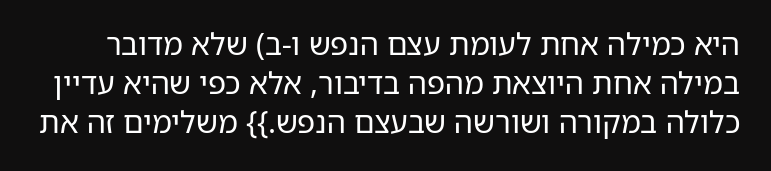היא כמילה אחת לעומת עצם הנפש ו-ב) שלא מדובר במילה אחת היוצאת מהפה בדיבור, אלא כפי שהיא עדיין כלולה במקורה ושורשה שבעצם הנפש.}} משלימים זה את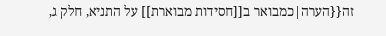זה{{הערה|כמבואר ב[[חסידות מבוארת]] על התניא, חלק ג,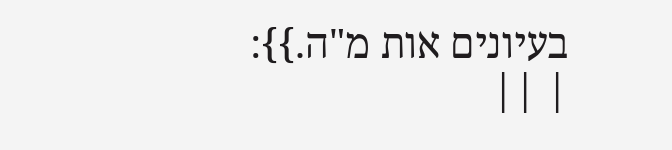בעיונים אות מ"ה.}}: | ||